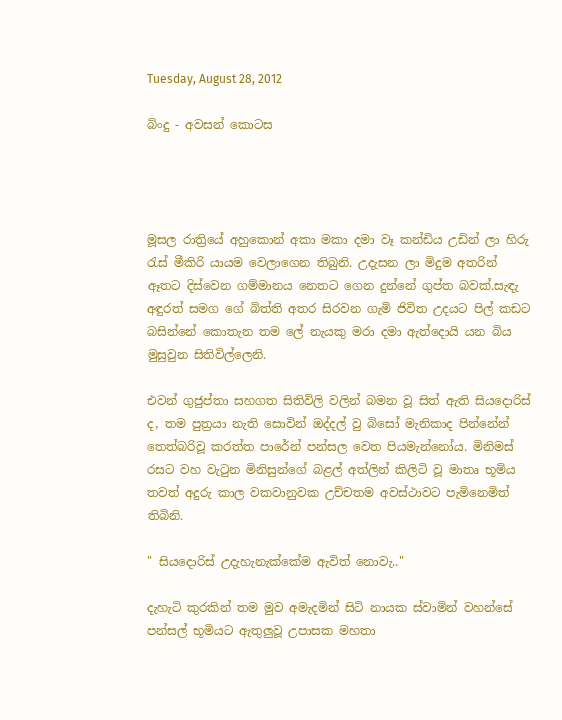Tuesday, August 28, 2012

බිංදු - අවසන් කොටස




මූසල රාත්‍රියේ අහුකොන් අකා මකා දමා වෑ කන්ඩිය උඩින් ලා හිරු රැස් මීකිරි යායම වෙලාගෙන තිබුනි. උදැසන ලා මිදුම අතරින් ඈතට දිස්වෙන ගම්මානය නෙතට ගෙන දුන්නේ ගුප්ත බවක්.සැඳැ අඳුරත් සමග ගේ බිත්ති අතර සිරවන ගැමි ජිවිත උදයට පිල් කඩට බසින්නේ කොතැන තම ලේ නැයකු මරා දමා ඇත්දොයි යන බිය මුසුවුන සිතිවිල්ලෙනි.

එවන් ගුජුප්තා සහගත සිතිවිලි වලින් බමන වූ සිත් ඇති සියදොරිස් ද, තම පුත්‍රයා නැති සොවින් ඔද්දල් වු බිසෝ මැනිකාද පින්නේන් තෙත්බරිවූ කරත්ත පාරේන් පන්සල වෙත පියමැන්නෝය. මිනිමස් රසට වහ වැටුන මිනිසුන්ගේ බළල් අත්ලින් කිලිටි වූ මාතෘ භූමිය තවත් අදුරු කාල වකවානුවක උච්චතම අවස්ථාවට පැමිනෙමිත් තිබිනි.

" සියදොරිස් උදැහැනැක්කේම ඇවිත් නොවැ.."

දැහැටි කුරකින් තම මුව අමැදමින් සිටි නායක ස්වාමින් වහන්සේ පන්සල් භූමියට ඇතුලුවූ උපාසක මහතා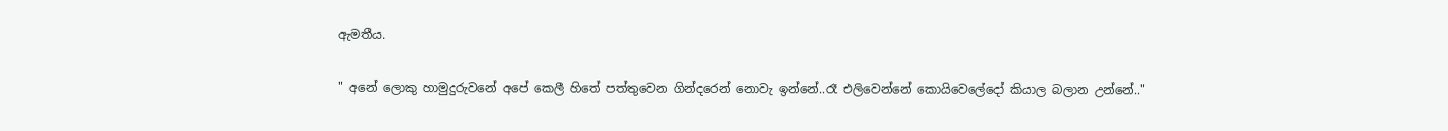ඇමතීය.

" අනේ ලොකු හාමුදුරුවනේ අපේ කෙලී හිතේ පත්තුවෙන ගින්දරෙන් නොවැ ඉන්නේ..රෑ එලිවෙන්නේ කොයිවෙලේදෝ කියාල බලාන උන්නේ.."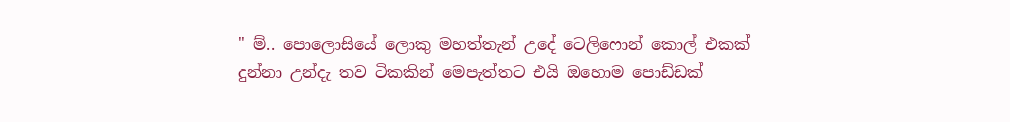" ම්.. පොලොසියේ ලොකු මහත්තැන් උදේ ටෙලිෆොන් කොල් එකක් දුන්නා උන්දැ තව ටිකකින් මෙපැත්තට එයි ඔහොම පොඩ්ඩක්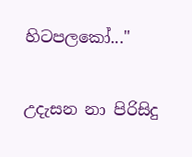හිටපලකෝ..."

උදැසන නා පිරිසිදු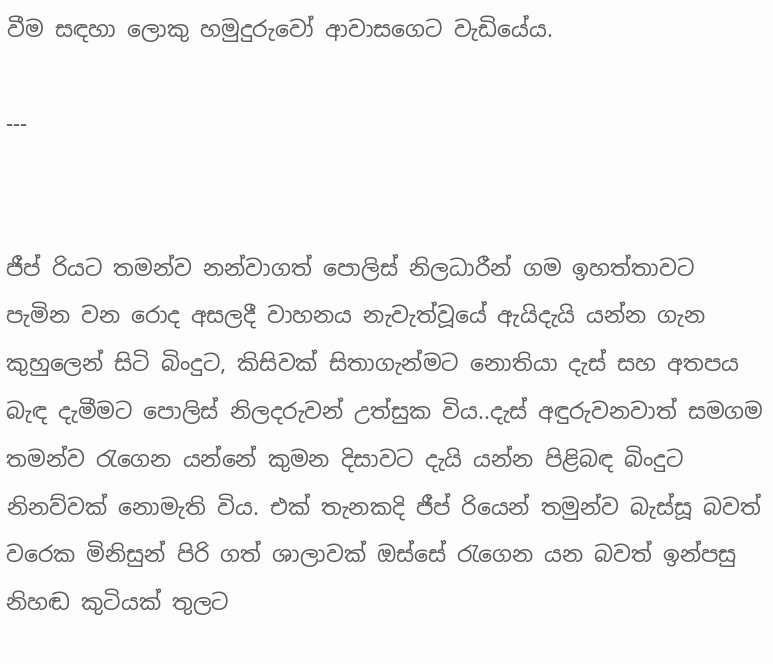වීම සඳහා ලොකු හමුදුරුවෝ ආවාසගෙට වැඩියේය.

---


ජීප් රියට තමන්ව නන්වාගත් පොලිස් නිලධාරීන් ගම ඉහත්තාවට පැමින වන රොද අසලදී වාහනය නැවැත්වූයේ ඇයිදැයි යන්න ගැන කුහුලෙන් සිටි බිංදුට, කිසිවක් සිතාගැන්මට නොතියා දැස් සහ අතපය බැඳ දැමීමට පොලිස් නිලදරුවන් උත්සුක විය..දැස් අඳුරුවනවාත් සමගම තමන්ව රැගෙන යන්නේ කුමන දිසාවට දැයි යන්න පිළිබඳ බිංදුට නිනව්වක් නොමැති විය. එක් තැනකදි ජීප් රියෙන් තමුන්ව බැස්සූ බවත් වරෙක මිනිසුන් පිරි ගත් ශාලාවක් ඔස්සේ රැගෙන යන බවත් ඉන්පසු නිහඬ කුටියක් තුලට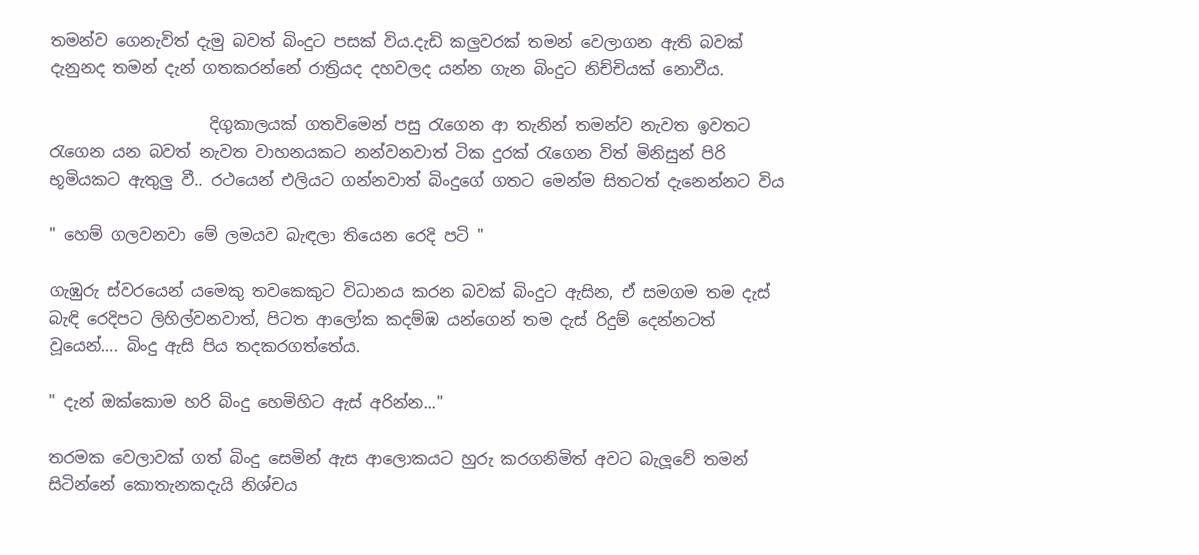තමන්ව ගෙනැවිත් දැමු බවත් බිංදුට පසක් විය.දැඩි කලුවරක් තමන් වෙලාගන ඇති බවක් දැනුනද තමන් දැන් ගතකරන්නේ රාත්‍රියද දහවලද යන්න ගැන බිංදුට නිච්චියක් නොවීය.

                    දිගුකාලයක් ගතවිමෙන් පසු රැගෙන ආ තැනින් තමන්ව නැවත ඉවතට රැගෙන යන බවත් නැවත වාහනයකට නන්වනවාත් ටික දුරක් රැගෙන විත් මිනිසුන් පිරි භූමියකට ඇතුලු වී.. රථයෙන් එලියට ගන්නවාත් බිංදුගේ ගතට මෙන්ම සිතටත් දැනෙන්නට විය

" හෙම් ගලවනවා මේ ලමයව බැඳලා තියෙන රෙදි පටි "

ගැඹුරු ස්වරයෙන් යමෙකු තවකෙකුට විධානය කරන බවක් බිංදුට ඇසින, ඒ සමගම තම දැස් බැඳි රෙදිපට ලිහිල්වනවාත්, පිටත ආලෝක කදම්ඹ යන්ගෙන් තම දැස් රිදුම් දෙන්නටත් වූයෙන්…. බිංදු ඇසි පිය තදකරගත්තේය.

" දැන් ඔක්කොම හරි බිංදු හෙමිහිට ඇස් අරින්න..."

තරමක වෙලාවක් ගත් බිංදු සෙමින් ඇස ආලොකයට හුරු කරගනිමිත් අවට බැලූවේ තමන් සිටින්නේ කොතැනකදැයි නිශ්චය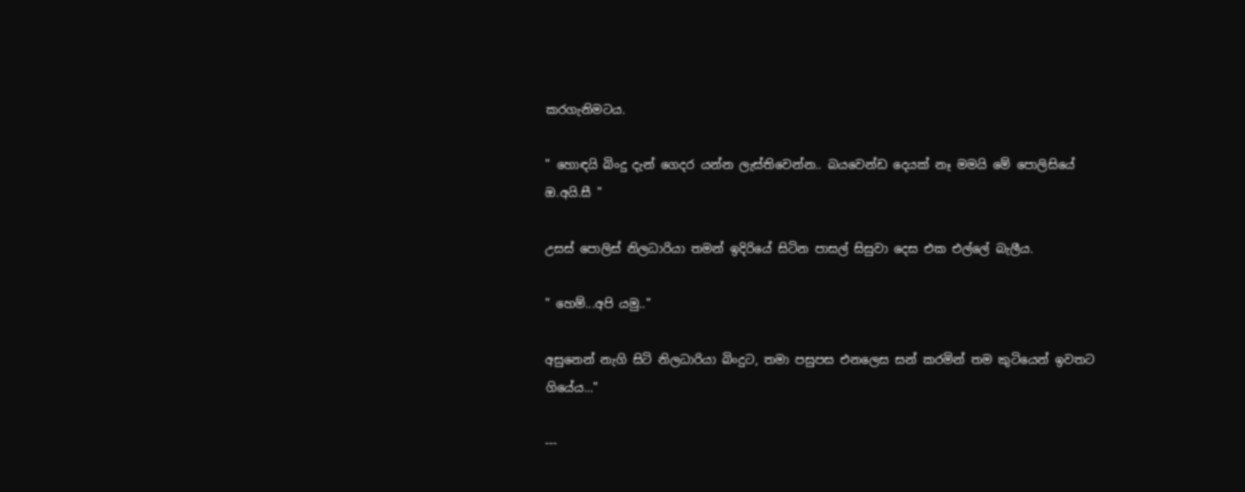කරගැනිමටය.

" හොඳයි බිංදු දැන් ගෙදර යන්න ලැස්තිවෙන්න.. බයවෙන්ඩ දෙයක් නෑ මමයි මේ පොලිසියේ ඔ.අයි.සී "

උසස් පොලිස් නිලධාරියා තමන් ඉදිරියේ සිටින පාසල් සිසුවා දෙස එක එල්ලේ බැලීය.

" හෙම්...අපි යමු.."

අසුනෙන් නැගි සිටි නිලධාරියා බිංදුට, තමා පසුපස එනලෙස සන් කරමින් තම කුටියෙන් ඉවතට ගියේය..."

---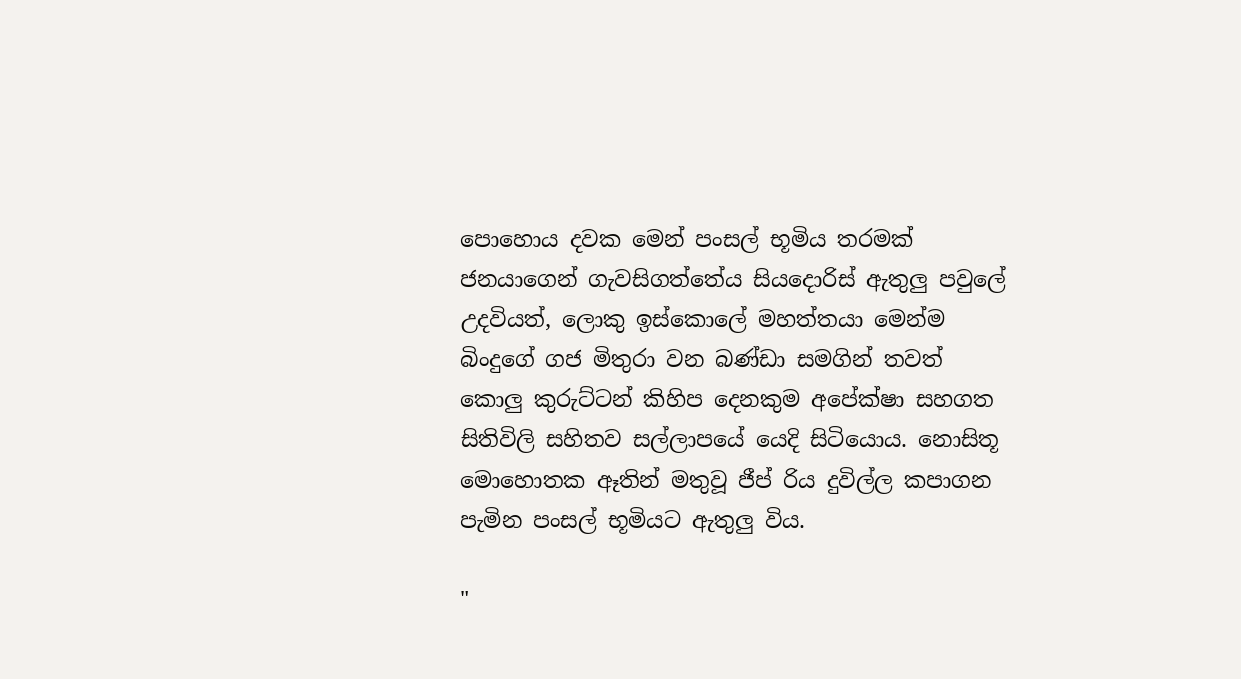පොහොය දවක මෙන් පංසල් භූමිය තරමක් ජනයාගෙන් ගැවසිගත්තේය සියදොරිස් ඇතුලු පවුලේ උදවියත්, ලොකු ඉස්කොලේ මහත්තයා මෙන්ම බිංදුගේ ගජ මිතුරා වන බණ්ඩා සමගින් තවත් කොලු කුරුට්ටන් කිහිප දෙනකුම අපේක්ෂා සහගත සිතිවිලි සහිතව සල්ලාපයේ යෙදි සිටියොය. නොසිතූ මොහොතක ඈතින් මතුවූ ජීප් රිය දුවිල්ල කපාගන පැමින පංසල් භූමියට ඇතුලු විය.

"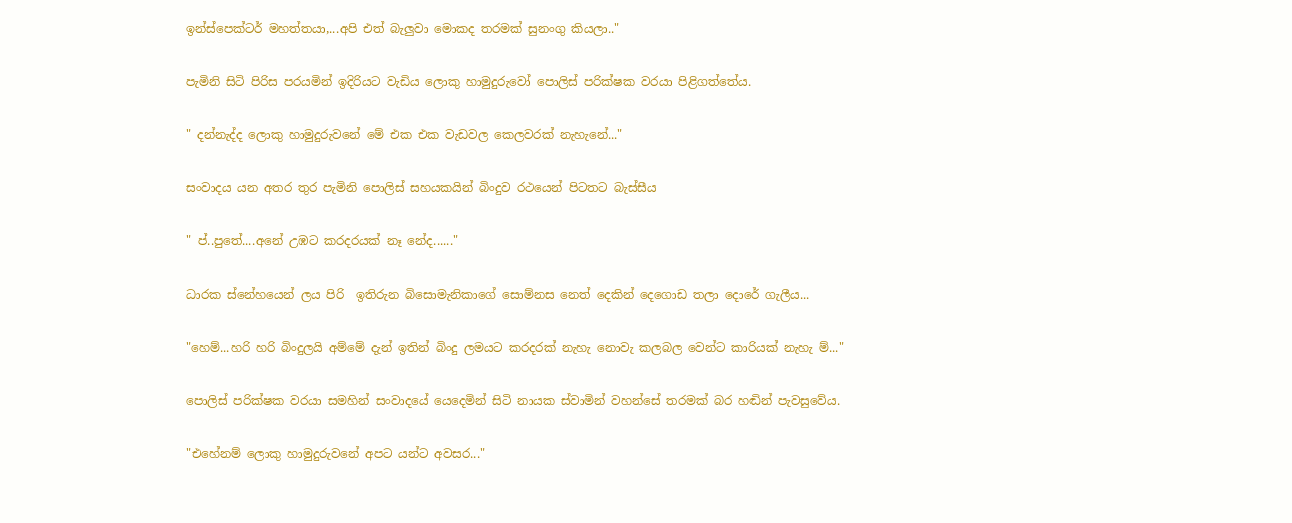ඉන්ස්පෙක්ටර් මහත්තයා,...අපි එත් බැලුවා මොකද තරමක් සුනංගු කියලා.."

පැමිනි සිටි පිරිස පරයමින් ඉදිරියට වැඩිය ලොකු හාමුදුරුවෝ පොලිස් පරික්ෂක වරයා පිළිගත්තේය.

" දන්නැද්ද ලොකු හාමුදුරුවනේ මේ එක එක වැඩවල කෙලවරක් නැහැනේ..."

සංවාදය යන අතර තුර පැමිනි පොලිස් සහයකයින් බිංදුව රථයෙන් පිටතට බැස්සීය

" ප්..පුතේ....අනේ උඹට කරදරයක් නෑ නේද......"

ධාරක ස්නේහයෙන් ලය පිරි  ඉතිරුන බිසොමැනිකාගේ සොම්නස නෙත් දෙකින් දෙගොඩ තලා දොරේ ගැලීය...

"හෙම්...හරි හරි බිංදුලයි අම්මේ දැන් ඉතින් බිංදු ලමයට කරදරක් නැහැ නොවැ කලබල වෙන්ට කාරියක් නැහැ ම්..."

පොලිස් පරික්ෂක වරයා සමහින් සංවාදයේ යෙදෙමින් සිටි නායක ස්වාමින් වහන්සේ තරමක් බර හඬින් පැවසුවේය.

"එහේනම් ලොකු හාමුදුරුවනේ අපට යන්ට අවසර..."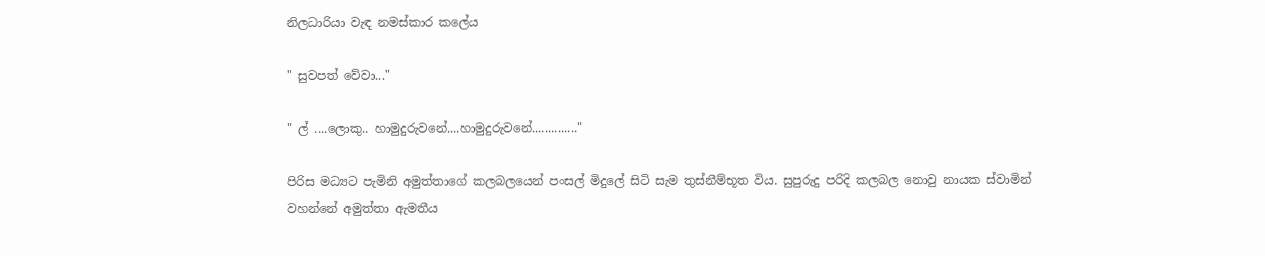නිලධාරියා වැඳ නමස්කාර කලේය

" සුවපත් වේවා..."

" ල් ....ලොකු.. හාමුදුරුවනේ....හාමුදුරුවනේ.............."

පිරිස මධ්‍යට පැමිනි අමුත්තාගේ කලබලයෙන් පංසල් මිදුලේ සිටි සැම තුස්නීම්භූත විය. සුපුරුදු පරිදි කලබල නොවු නායක ස්වාමින් වහන්නේ අමුත්තා ඇමතීය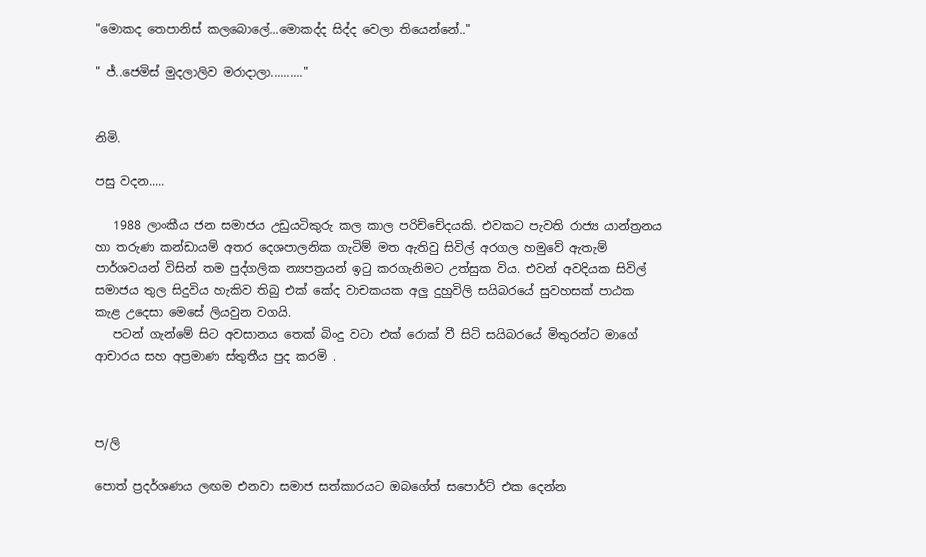"මොකද තෙපානිස් කලබොලේ...මොකද්ද සිද්ද වෙලා තියෙන්නේ.."

" ජ්..ජෙමිස් මුදලාලිව මරාදාලා.........."


නිමි.

පසු වදන.....

   1988 ලාංකීය ජන සමාජය උඩුයටිකුරු කල කාල පරිච්චේදයකි. එවකට පැවති රාජ්‍ය යාන්ත්‍රනය හා තරුණ කන්ඩායම් අතර දෙශපාලනික ගැටිම් මත ඇතිවු සිවිල් අරගල හමුවේ ඇතැම් පාර්ශවයන් විසින් තම පුද්ගලික න්‍යපත්‍රයන් ඉටු කරගැනිමට උත්සුක විය. එවන් අවදියක සිවිල් සමාජය තුල සිදුවිය හැකිව තිබු එක් කේද වාචකයක අලු දුහුවිලි සයිබරයේ සුවහසක් පාඨක කැළ උදෙසා මෙසේ ලියවුන වගයි.
   පටන් ගැන්මේ සිට අවසානය තෙක් බිංදු වටා එක් රොක් වී සිටි සයිබරයේ මිතුරන්ට මාගේ ආචාරය සහ අප්‍රමාණ ස්තුතීය පුද කරමි .



ප/ලි

පොත් ප්‍රදර්ශණය ලඟම එනවා සමාජ සත්කාරයට ඔබගේත් සපොර්ට් එක දෙන්න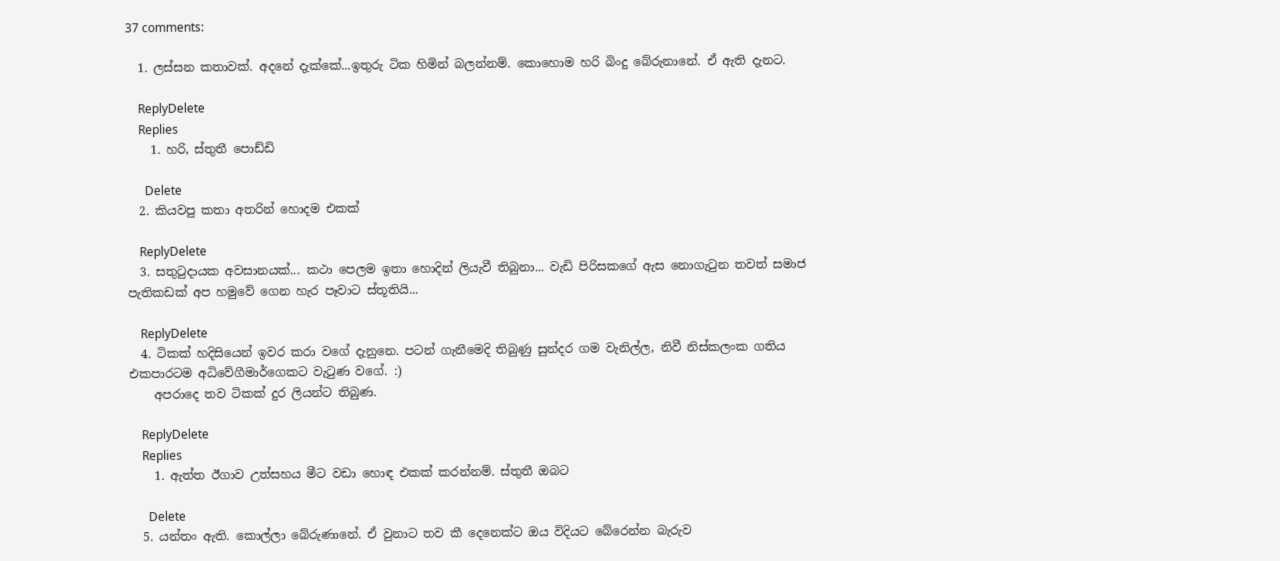37 comments:

  1. ලස්සන කතාවක්. අදනේ දැක්කේ...ඉතුරු ටික හිමින් බලන්නම්. කොහොම හරි බිංදු බේරුනානේ. ඒ ඇති දැනට.

    ReplyDelete
    Replies
    1. හරි, ස්තුතී පොඩ්ඩි

      Delete
  2. කියවපු කතා අතරින් හොදම එකක්

    ReplyDelete
  3. සතුටුදායක අවසානයක්... කථා පෙලම ඉතා හොදින් ලියැවී තිබුනා... වැඩි පිරිසකගේ ඇස නොගැටුන තවත් සමාජ පැතිකඩක් අප හමුවේ ගෙන හැර පෑවාට ස්තූතියි...

    ReplyDelete
  4. ටිකක් හදිසියෙන් ඉවර කරා වගේ දැනුනෙ. පටන් ගැනීමෙදි තිබුණු සුන්දර ගම වැනිල්ල, නිවී නිස්කලංක ගතිය එකපාරටම අධිවේගීමාර්ගෙකට වැටුණ වගේ. :)
    අපරාදෙ තව ටිකක් දුර ලියන්ට තිබුණ.

    ReplyDelete
    Replies
    1. ඇත්ත ඊගාව උත්සහය මීට වඩා හොඳ එකක් කරන්නම්. ස්තුතී ඔබට

      Delete
  5. යන්තං ඇති. කොල්ලා බේරුණානේ. ඒ වුනාට තව කී දෙනෙක්ට ඔය විදියට බේරෙන්න බැරුව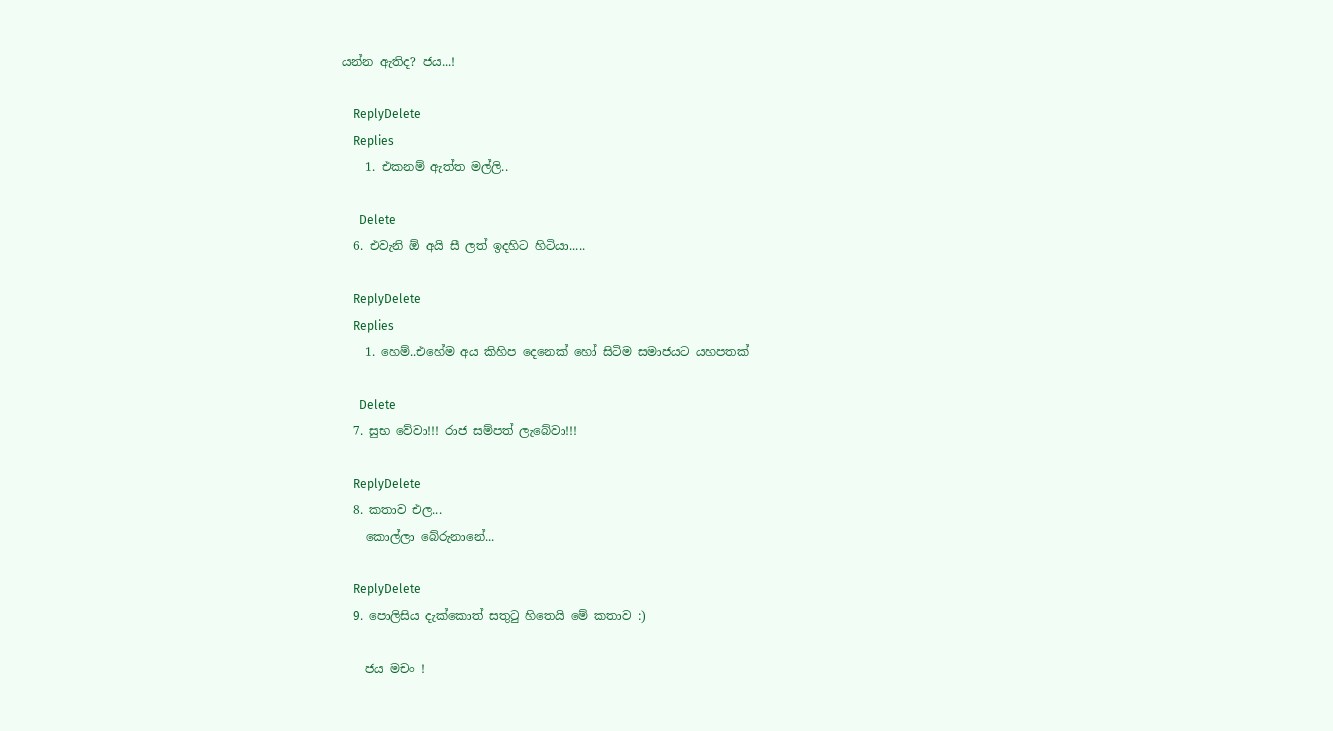යන්න ඇතිද? ජය...!

    ReplyDelete
    Replies
    1. එකනම් ඇත්ත මල්ලි..

      Delete
  6. එවැනි ඕ අයි සී ලත් ඉදහිට හිටියා.....

    ReplyDelete
    Replies
    1. හෙම්..එහේම අය කිහිප දෙනෙක් හෝ සිටිම සමාජයට යහපතක්

      Delete
  7. සුභ වේවා!!! රාජ සම්පත් ලැබේවා!!!

    ReplyDelete
  8. කතාව එල...
    කොල්ලා බේරුනානේ...

    ReplyDelete
  9. පොලිසිය දැක්කොත් සතුටු හිතෙයි මේ කතාව :)

    ජය මචං !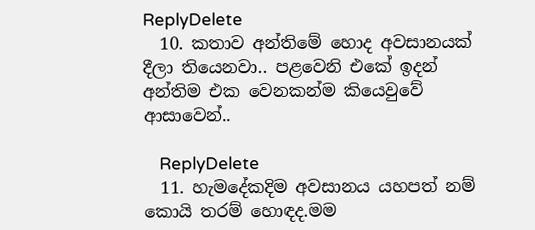ReplyDelete
  10. කතාව අන්තිමේ හොද අවසානයක් දීලා තියෙනවා.. පළවෙනි එකේ ඉදන් අන්තිම එක වෙනකන්ම කියෙවුවේ ආසාවෙන්..

    ReplyDelete
  11. හැමදේකදිම අවසානය යහපත් නම් කොයි තරම් හොඳද.මම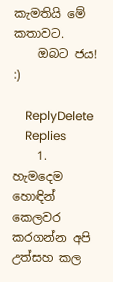කැමතියි මේ කතාවට.
    ඔබට ජය! :)

    ReplyDelete
    Replies
    1. හැමදෙම හොඳින් කෙලවර කරගන්න අපි උත්සහ කල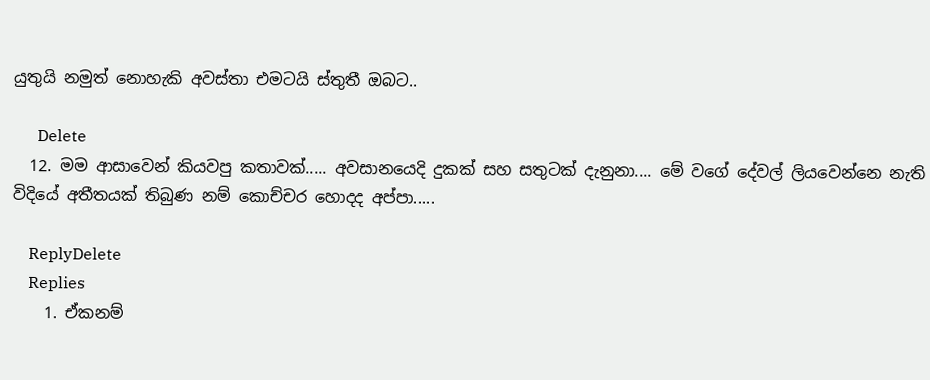යුතුයි නමුත් නොහැකි අවස්තා එමටයි ස්තුතී ඔබට..

      Delete
  12. මම ආසාවෙන් කියවපු කතාවක්..... අවසානයෙදි දුකක් සහ සතුටක් දැනුනා.... මේ වගේ දේවල් ලියවෙන්නෙ නැති විදියේ අතීතයක් තිබුණ නම් කොච්චර හොදද අප්පා.....

    ReplyDelete
    Replies
    1. ඒකනම්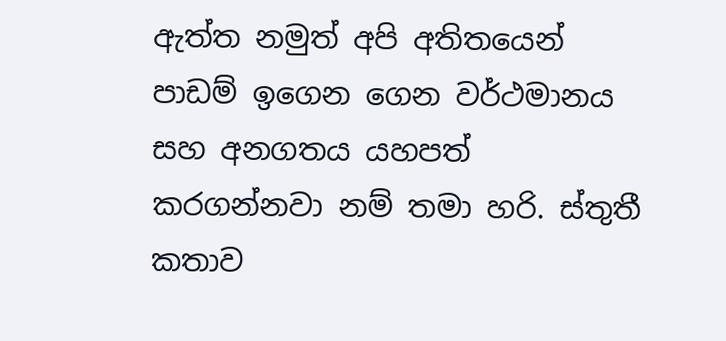ඇත්ත නමුත් අපි අතිතයෙන් පාඩම් ඉගෙන ගෙන වර්ථමානය සහ අනගතය යහපත් කරගන්නවා නම් තමා හරි. ස්තුතී කතාව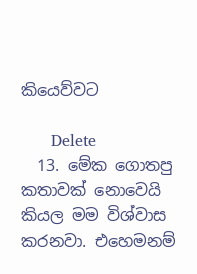කියෙව්වට

      Delete
  13. මේක ගොතපු කතාවක් නොවෙයි කියල මම විශ්වාස කරනවා. එහෙමනම්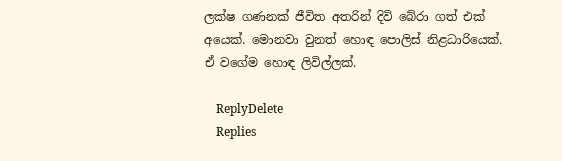ලක්ෂ ගණනක් ජීවිත අතරින් දිවි බේරා ගත් එක් අයෙක්. මොනවා වුනත් හොඳ පොලිස් නිළධාරියෙක්. ඒ වගේම හොඳ ලිවිල්ලක්.

    ReplyDelete
    Replies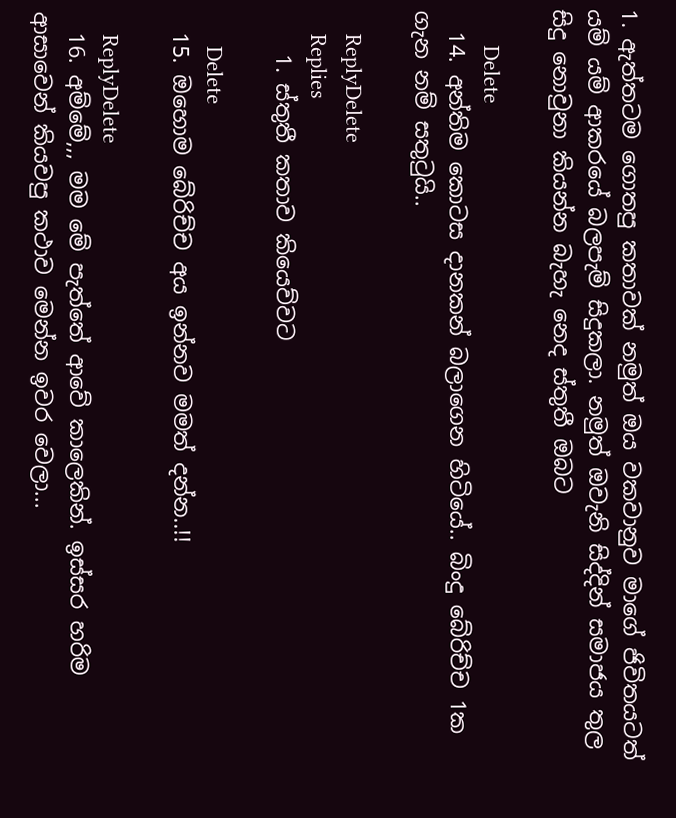1. ඇත්තටම ගොතපු කතාවක් නමුත් ඔය වකවානුව මාගේ ජිවිතයටත් යම් යම් ආකරයේ බලපැම් සිදුකලා. නමුත් ඔවැනි සිද්දින් සමාජය තුල සිදු නොවුනා කියන්න බැහැ නෙද ස්තුතී ඔබට

      Delete
  14. අන්තිම කොටස දානකන් බලාගෙන හිටියේ.. බිංදු බේරිච්ච 1ක ගැන නම් සතුටුයි..

    ReplyDelete
    Replies
    1. ස්තුතී කතාව කියෙව්වට

      Delete
  15. ඔහොම බේරිච්ච අය ඉන්නව මමත් දන්න..!!

    ReplyDelete
  16. අම්මේ,,, මම මේ පැත්තේ ආවේ කාලෙකින්. ඉස්සර හරිම ආසාවෙන් කියවපු කථාව මෙන්න ඉවර වෙලා...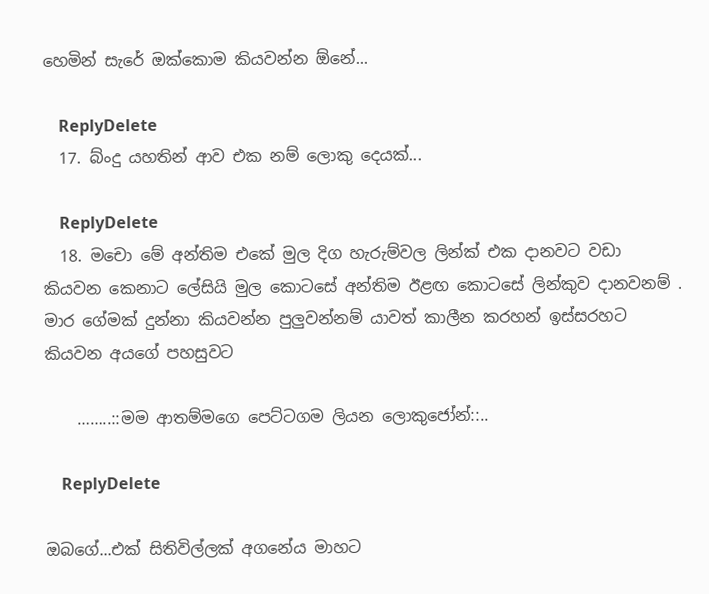හෙමින් සැරේ ඔක්කොම කියවන්න ඕනේ...

    ReplyDelete
  17. බ්ංදු යහතින් ආව එක නම් ලොකු දෙයක්...

    ReplyDelete
  18. මචො මේ අන්තිම එකේ මුල දිග හැරුම්වල ලින්ක් එක දානවට වඩා කියවන කෙනාට ලේසියි මුල කොටසේ අන්තිම ඊළඟ කොටසේ ලින්කුව දානවනම් . මාර ගේමක් දුන්නා කියවන්න පුලුවන්නම් යාවත් කාලීන කරහන් ඉස්සරහට කියවන අයගේ පහසුවට

    ……..::මම ආතම්මගෙ පෙට්ටගම ලියන ලොකුජෝන්::..

    ReplyDelete

ඔබගේ...එක් සිතිවිල්ලක් අගනේය මාහට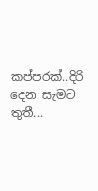කප්පරක්..දිරි දෙන සැමට තුතී...